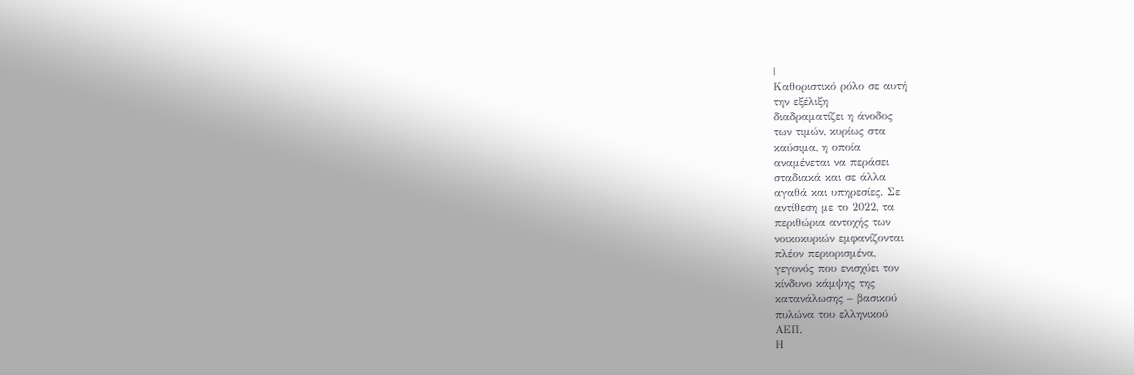|
Καθοριστικό ρόλο σε αυτή
την εξέλιξη
διαδραματίζει η άνοδος
των τιμών, κυρίως στα
καύσιμα, η οποία
αναμένεται να περάσει
σταδιακά και σε άλλα
αγαθά και υπηρεσίες. Σε
αντίθεση με το 2022, τα
περιθώρια αντοχής των
νοικοκυριών εμφανίζονται
πλέον περιορισμένα,
γεγονός που ενισχύει τον
κίνδυνο κάμψης της
κατανάλωσης – βασικού
πυλώνα του ελληνικού
ΑΕΠ.
Η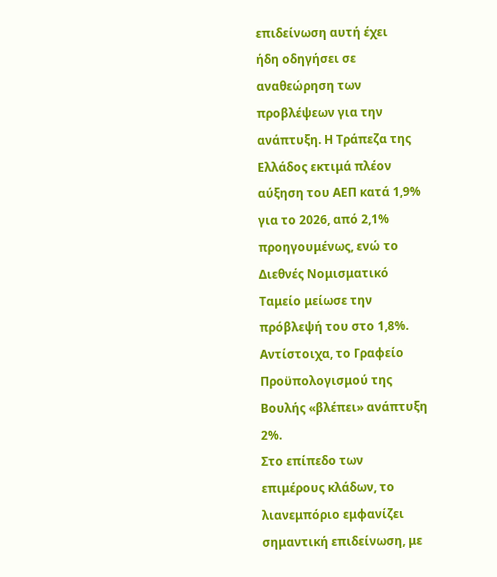επιδείνωση αυτή έχει
ήδη οδηγήσει σε
αναθεώρηση των
προβλέψεων για την
ανάπτυξη. Η Τράπεζα της
Ελλάδος εκτιμά πλέον
αύξηση του ΑΕΠ κατά 1,9%
για το 2026, από 2,1%
προηγουμένως, ενώ το
Διεθνές Νομισματικό
Ταμείο μείωσε την
πρόβλεψή του στο 1,8%.
Αντίστοιχα, το Γραφείο
Προϋπολογισμού της
Βουλής «βλέπει» ανάπτυξη
2%.
Στο επίπεδο των
επιμέρους κλάδων, το
λιανεμπόριο εμφανίζει
σημαντική επιδείνωση, με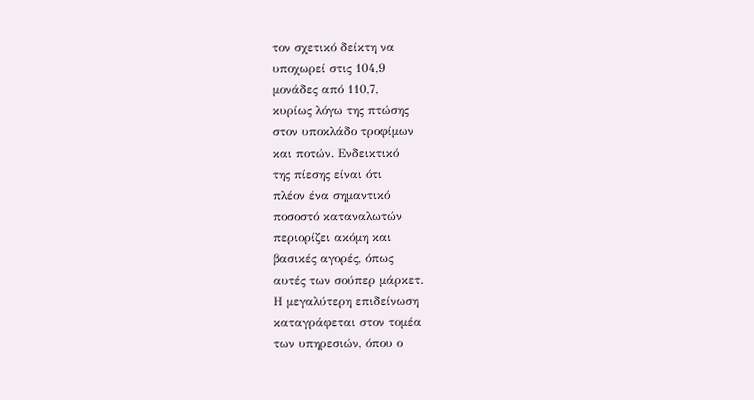τον σχετικό δείκτη να
υποχωρεί στις 104,9
μονάδες από 110,7,
κυρίως λόγω της πτώσης
στον υποκλάδο τροφίμων
και ποτών. Ενδεικτικό
της πίεσης είναι ότι
πλέον ένα σημαντικό
ποσοστό καταναλωτών
περιορίζει ακόμη και
βασικές αγορές, όπως
αυτές των σούπερ μάρκετ.
Η μεγαλύτερη επιδείνωση
καταγράφεται στον τομέα
των υπηρεσιών, όπου ο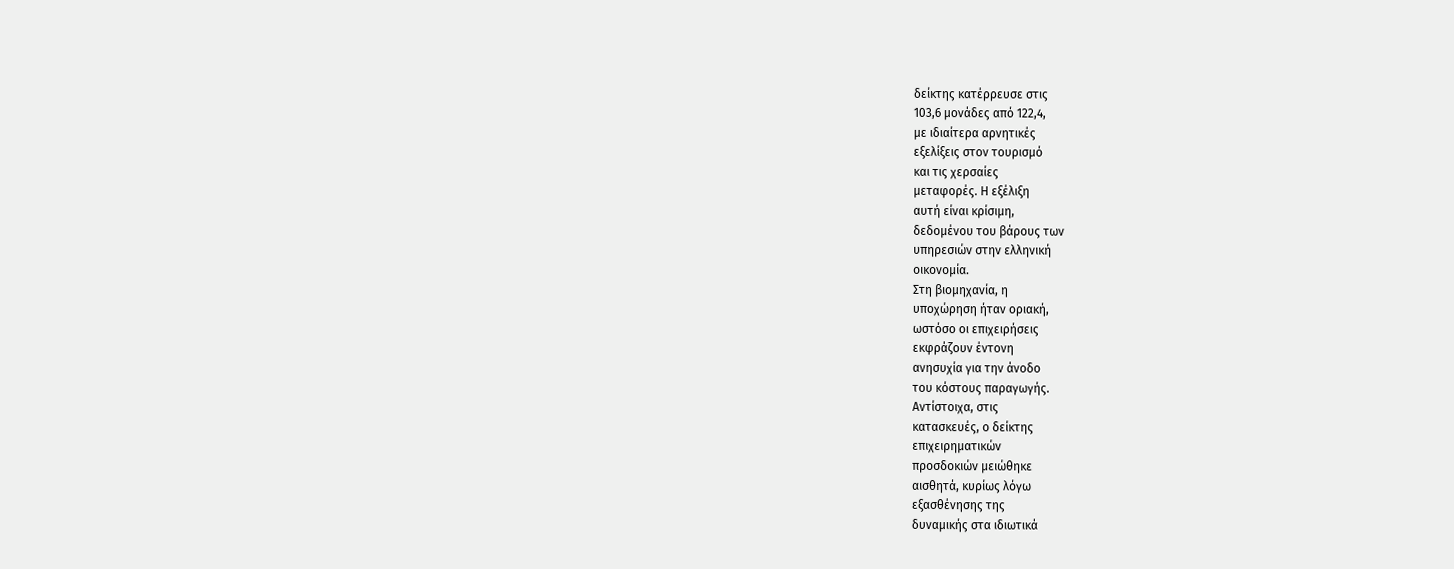δείκτης κατέρρευσε στις
103,6 μονάδες από 122,4,
με ιδιαίτερα αρνητικές
εξελίξεις στον τουρισμό
και τις χερσαίες
μεταφορές. Η εξέλιξη
αυτή είναι κρίσιμη,
δεδομένου του βάρους των
υπηρεσιών στην ελληνική
οικονομία.
Στη βιομηχανία, η
υποχώρηση ήταν οριακή,
ωστόσο οι επιχειρήσεις
εκφράζουν έντονη
ανησυχία για την άνοδο
του κόστους παραγωγής.
Αντίστοιχα, στις
κατασκευές, ο δείκτης
επιχειρηματικών
προσδοκιών μειώθηκε
αισθητά, κυρίως λόγω
εξασθένησης της
δυναμικής στα ιδιωτικά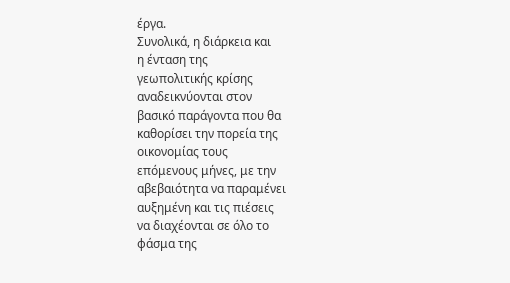έργα.
Συνολικά, η διάρκεια και
η ένταση της
γεωπολιτικής κρίσης
αναδεικνύονται στον
βασικό παράγοντα που θα
καθορίσει την πορεία της
οικονομίας τους
επόμενους μήνες, με την
αβεβαιότητα να παραμένει
αυξημένη και τις πιέσεις
να διαχέονται σε όλο το
φάσμα της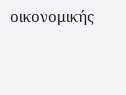οικονομικής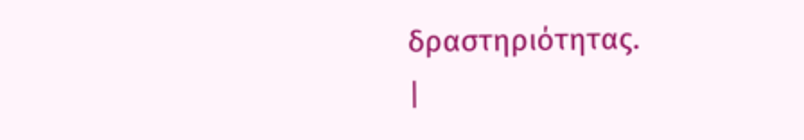δραστηριότητας.
|